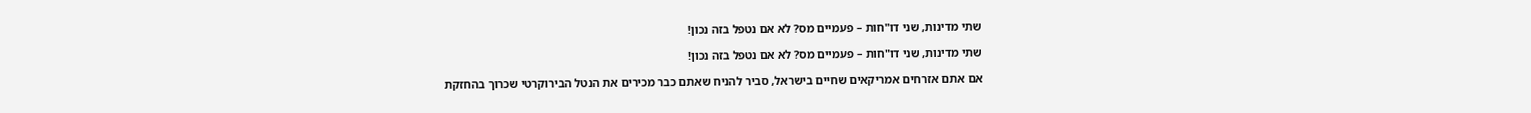שתי מדינות, שני דו"חות – פעמיים מס? לא אם נטפל בזה נכון!

שתי מדינות, שני דו"חות – פעמיים מס? לא אם נטפל בזה נכון!

אם אתם אזרחים אמריקאים שחיים בישראל, סביר להניח שאתם כבר מכירים את הנטל הבירוקרטי שכרוך בהחזקת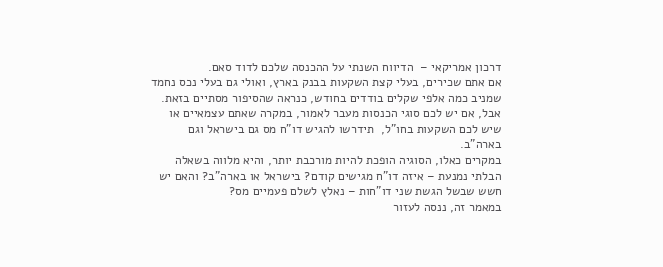דרכון אמריקאי –  הדיווח השנתי על ההכנסה שלכם לדוד סאם.
אם אתם שכירים, בעלי קצת השקעות בבנק בארץ, ואולי גם בעלי נכס נחמד שמניב כמה אלפי שקלים בודדים בחודש, כנראה שהסיפור מסתיים בזאת. אבל, אם יש לכם סוגי הכנסות מעבר לאמור, במקרה שאתם עצמאיים או שיש לכם השקעות בחו"ל,  תידרשו להגיש דו"ח מס גם בישראל וגם בארה"ב.
במקרים כאלו, הסוגיה הופכת להיות מורכבת יותר, והיא מלווה בשאלה הבלתי נמנעת – איזה דו"ח מגישים קודם? בישראל או בארה"ב? והאם יש חשש שבשל הגשת שני דו"חות – נאלץ לשלם פעמיים מס?
במאמר זה, ננסה לעזור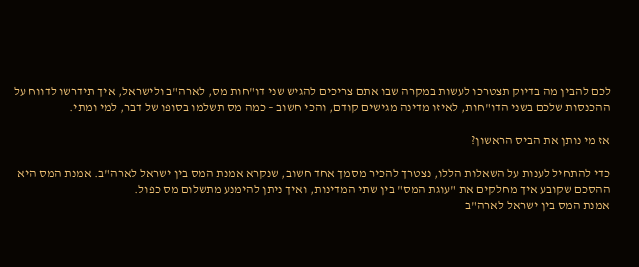לכם להבין מה בדיוק תצטרכו לעשות במקרה שבו אתם צריכים להגיש שני דו"חות מס, לארה"ב ולישראל, איך תידרשו לדווח על ההכנסות שלכם בשני הדו"חות, לאיזו מדינה מגישים קודם, והכי חשוב – כמה מס תשלמו בסופו של דבר, למי ומתי.

אז מי נותן את הביס הראשון?

כדי להתחיל לענות על השאלות הללו, נצטרך להכיר מסמך אחד חשוב, שנקרא אמנת המס בין ישראל לארה"ב. אמנת המס היא ההסכם שקובע איך מחלקים את "עוגת המס" בין שתי המדינות, ואיך ניתן להימנע מתשלום מס כפול.
אמנת המס בין ישראל לארה"ב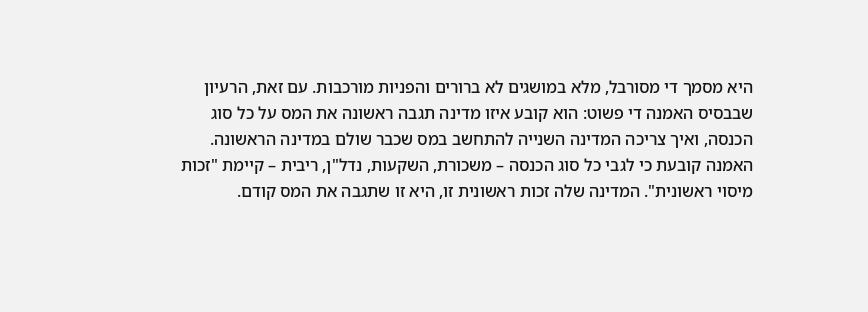היא מסמך די מסורבל, מלא במושגים לא ברורים והפניות מורכבות. עם זאת, הרעיון שבבסיס האמנה די פשוט: הוא קובע איזו מדינה תגבה ראשונה את המס על כל סוג הכנסה, ואיך צריכה המדינה השנייה להתחשב במס שכבר שולם במדינה הראשונה.
האמנה קובעת כי לגבי כל סוג הכנסה – משכורת, השקעות, נדל"ן, ריבית – קיימת "זכות מיסוי ראשונית". המדינה שלה זכות ראשונית זו, היא זו שתגבה את המס קודם.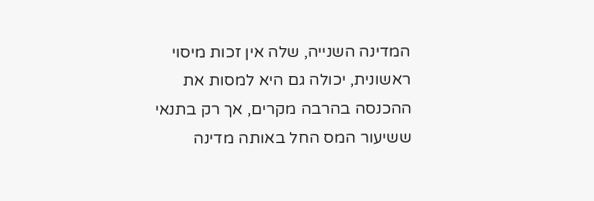המדינה השנייה, שלה אין זכות מיסוי ראשונית, יכולה גם היא למסות את ההכנסה בהרבה מקרים, אך רק בתנאי ששיעור המס החל באותה מדינה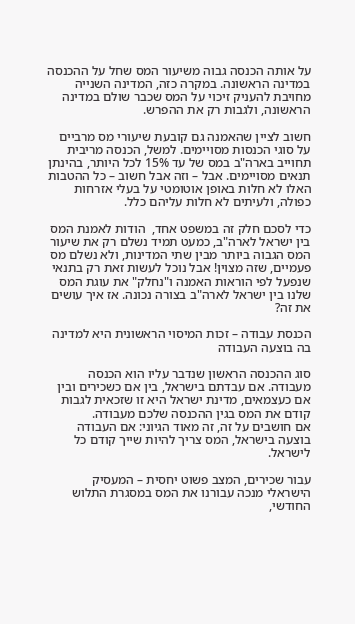על אותה הכנסה גבוה משיעור המס שחל על ההכנסה במדינה הראשונה. במקרה כזה, המדינה השנייה מחויבת להעניק זיכוי על המס שכבר שולם במדינה הראשונה, ולגבות רק את ההפרש.

חשוב לציין שהאמנה גם קובעת שיעורי מס מרביים על סוגי הכנסות מסויימים. למשל, הכנסה מריבית תחוייב בארה"ב במס של עד 15% לכל היותר, בהינתן תנאים מסויימים. אבל – וזה אבל חשוב – כל ההטבות האלו לא חלות באופן אוטומטי על בעלי אזרחות כפולה, ולעיתים לא חלות עליהם כלל.

כדי לסכם חלק זה במשפט אחד,  הודות לאמנת המס בין ישראל לארה"ב, כמעט תמיד נשלם רק את שיעור המס הגבוה ביותר מבין שתי המדינות, ולא נשלם מס פעמיים, שזה מצוין! אבל נוכל לעשות זאת רק בתנאי שנפעל לפי הוראות האמנה ו"נחלק" את עוגת המס שלנו בין ישראל לארה"ב בצורה נכונה. אז איך עושים את זה?

הכנסת עבודה – זכות המיסוי הראשונית היא למדינה בה בוצעה העבודה

סוג ההכנסה הראשון שנדבר עליו הוא הכנסה מעבודה. אם עבדתם בישראל, בין אם כשכירים ובין אם כעצמאים, מדינת ישראל היא זו שזכאית לגבות קודם את המס בגין ההכנסה שלכם מעבודה.
אם חושבים על זה, זה מאוד הגיוני: אם העבודה בוצעה בישראל, המס צריך להיות שייך קודם כל לישראל.

עבור שכירים, המצב פשוט יחסית – המעסיק הישראלי מנכה עבורנו את המס במסגרת התלוש החודשי,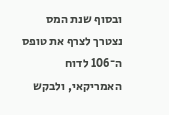ובסוף שנת המס נצטרך לצרף את טופס ה־106 לדוח האמריקאי, ולבקש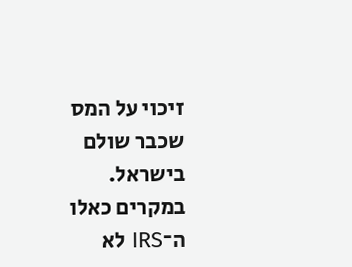זיכוי על המס שכבר שולם בישראל.
במקרים כאלו ה־IRS לא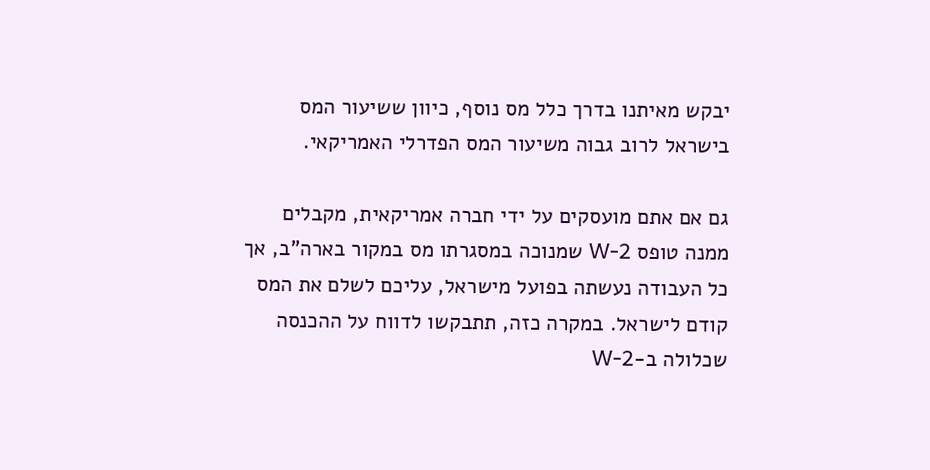יבקש מאיתנו בדרך כלל מס נוסף, כיוון ששיעור המס בישראל לרוב גבוה משיעור המס הפדרלי האמריקאי.

גם אם אתם מועסקים על ידי חברה אמריקאית, מקבלים ממנה טופס W-2 שמנוכה במסגרתו מס במקור בארה"ב, אך כל העבודה נעשתה בפועל מישראל, עליכם לשלם את המס קודם לישראל. במקרה כזה, תתבקשו לדווח על ההכנסה שכלולה ב-W-2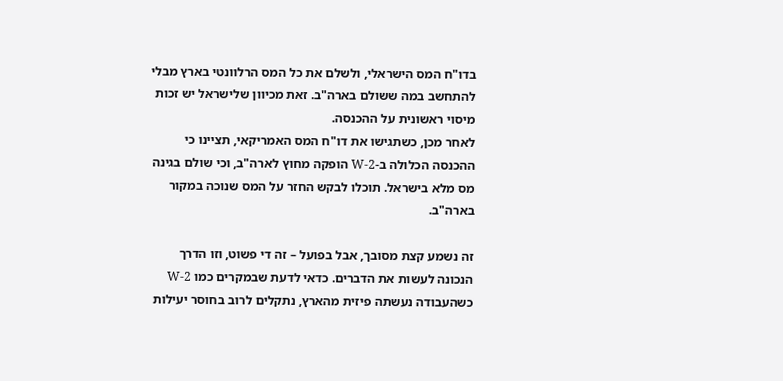בדו"ח המס הישראלי, ולשלם את כל המס הרלוונטי בארץ מבלי להתחשב במה ששולם בארה"ב. זאת מכיוון שלישראל יש זכות מיסוי ראשונית על ההכנסה.
לאחר מכן, כשתגישו את דו"ח המס האמריקאי, תציינו כי ההכנסה הכלולה ב-W-2 הופקה מחוץ לארה"ב, וכי שולם בגינה מס מלא בישראל. תוכלו לבקש החזר על המס שנוכה במקור בארה"ב.

זה נשמע קצת מסובך, אבל בפועל – זה די פשוט, וזו הדרך הנכונה לעשות את הדברים. כדאי לדעת שבמקרים כמו W-2 כשהעבודה נעשתה פיזית מהארץ, נתקלים לרוב בחוסר יעילות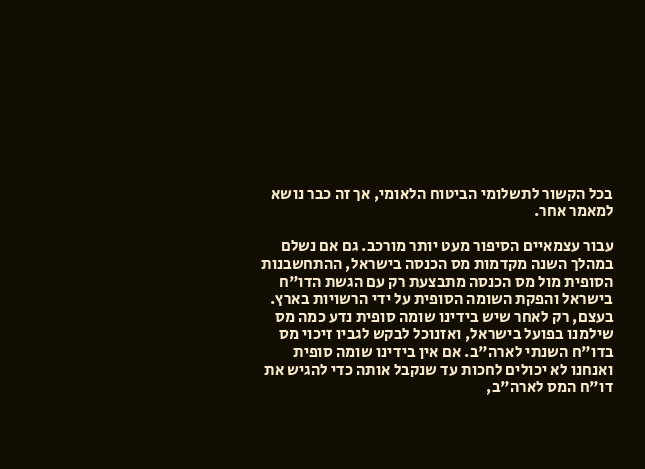בכל הקשור לתשלומי הביטוח הלאומי, אך זה כבר נושא למאמר אחר.

עבור עצמאיים הסיפור מעט יותר מורכב. גם אם נשלם במהלך השנה מקדמות מס הכנסה בישראל, ההתחשבנות הסופית מול מס הכנסה מתבצעת רק עם הגשת הדו"ח בישראל והפקת השומה הסופית על ידי הרשויות בארץ. בעצם, רק לאחר שיש בידינו שומה סופית נדע כמה מס שילמנו בפועל בישראל, ואזנוכל לבקש לגביו זיכוי מס בדו"ח השנתי לארה"ב. אם אין בידינו שומה סופית ואנחנו לא יכולים לחכות עד שנקבל אותה כדי להגיש את דו"ח המס לארה"ב,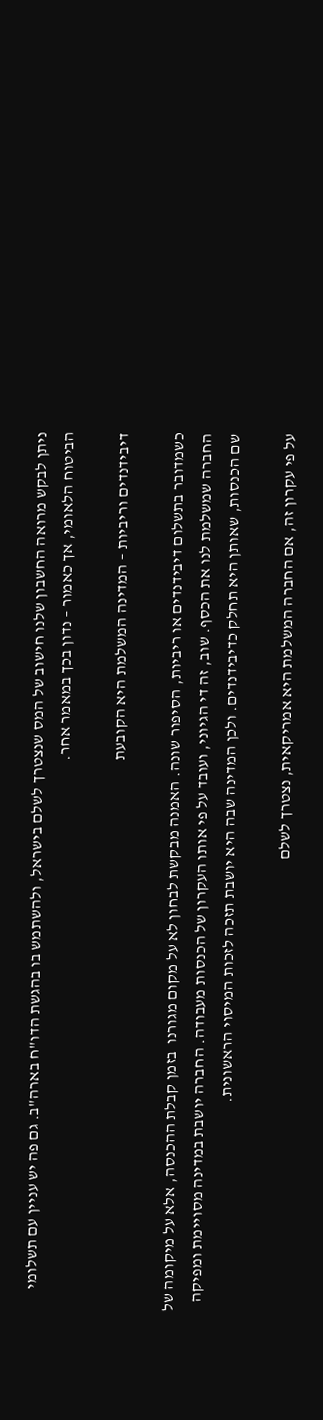ניתן לבקש מרואה החשבון שלנו חישוב של המס שנצטרך לשלם בישראל, ולהשתמש בו בהגשת הדו"ח בארה"ב. גם פה יש עניין עם תשלומי הביטוח הלאומי, אך כאמור – נדון בכך במאמר אחר.

דיבידנדים וריביות – המדינה המשלמת היא הקובעת

כשמדובר בתשלום דיבידנדים או ריביות, הסיפור שונה. האמנה מבקשת לבחון לא על מקום מגורנו  בזמן קבלת ההכנסה, אלא על מיקומה של החברה שמשלמת לנו את הכסף. שוב, זה די הגיוני, ועובד על פי אותו העקרון של הכנסות מעבודה. החברה יושבת במדינה מסויימת ומפיקה שם הכנסות, שאותן היא תחלק כדיבידנדים. ולכן המדינה שבה היא יושבת תזכה לזכות המיסוי הראשונית.

על פי עקרון זה, אם החברה המשלמת היא אמריקאית, נצטרך לשלם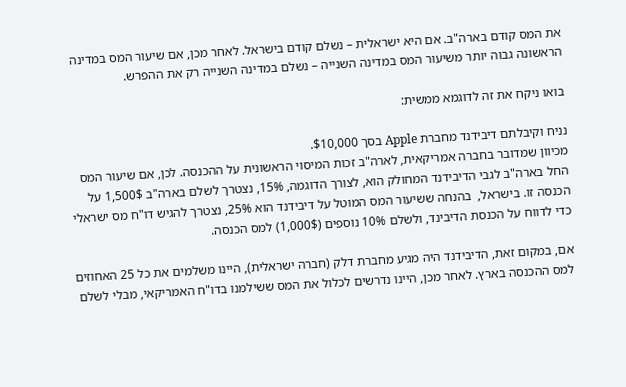את המס קודם בארה"ב. אם היא ישראלית – נשלם קודם בישראל. לאחר מכן, אם שיעור המס במדינה הראשונה גבוה יותר משיעור המס במדינה השנייה – נשלם במדינה השנייה רק את ההפרש.

בואו ניקח את זה לדוגמא ממשית:

נניח וקיבלתם דיבידנד מחברת Apple בסך $10,000.
מכיוון שמדובר בחברה אמריקאית, לארה"ב זכות המיסוי הראשונית על ההכנסה. לכן, אם שיעור המס החל בארה"ב לגבי הדיבידנד המחולק הוא, לצורך הדוגמה, 15%, נצטרך לשלם בארה"ב 1,500$ על הכנסה זו. בישראל,  בהנחה ששיעור המס המוטל על דיבידנד הוא 25%, נצטרך להגיש דו"ח מס ישראלי כדי לדווח על הכנסת הדיבינד, ולשלם 10% נוספים (1,000$) למס הכנסה.

אם, במקום זאת, הדיבידנד היה מגיע מחברת דלק (חברה ישראלית), היינו משלמים את כל 25 האחוזים למס ההכנסה בארץ. לאחר מכן, היינו נדרשים לכלול את המס ששילמנו בדו"ח האמריקאי, מבלי לשלם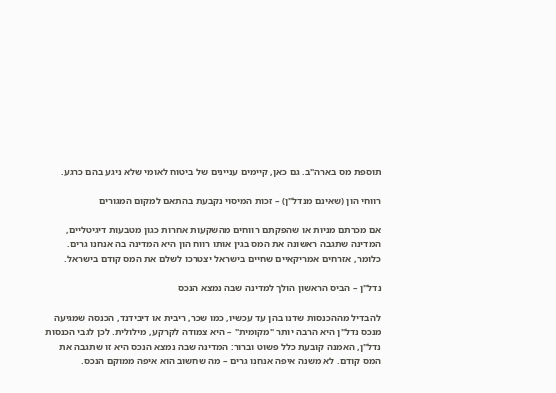תוספת מס בארה"ב. גם כאן, קיימים עניינים של ביטוח לאומי שלא ניגע בהם כרגע.

רווחי הון (שאינם מנדל"ן) – זכות המיסוי נקבעת בהתאם למקום המגורים

אם מכרתם מניות או שהפקתם רווחים מהשקעות אחרות כגון מטבעות דיגיטליים, המדינה שתגבה ראשונה את המס בגין אותו רווח הון היא המדינה בה אנחנו גרים. כלומר, אזרחים אמריקאיים שחיים בישראל יצטרכו לשלם את המס קודם בישראל.

נדל"ן – הביס הראשון הולך למדינה שבה נמצא הנכס

להבדיל מההכנסות שדנו בהן עד עכשיו, כמו שכר, ריבית או דיבידנד, הכנסה שמגיעה מנכס נדל"ן היא הרבה יותר "מקומית" – היא צמודה לקרקע, מילולית. לכן לגבי הכנסות נדל"ן, האמנה קובעת כלל פשוט וברור: המדינה שבה נמצא הנכס היא זו שתגבה את המס קודם. לא משנה איפה אנחנו גרים – מה שחשוב הוא איפה ממוקם הנכס.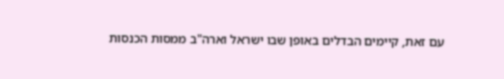עם זאת, קיימים הבדלים באופן שבו ישראל וארה"ב ממסות הכנסות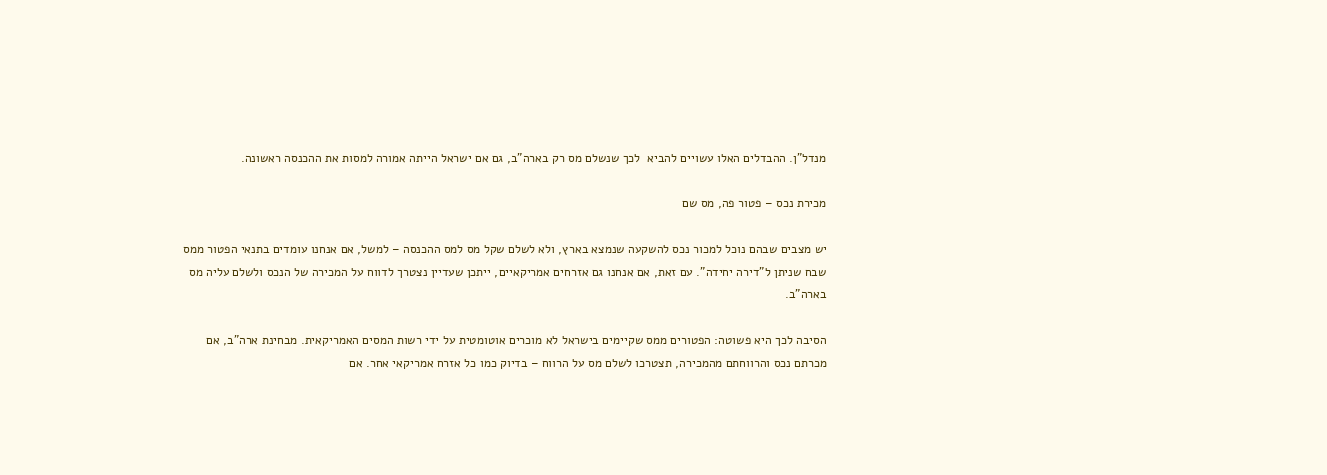מנדל"ן. ההבדלים האלו עשויים להביא  לכך שנשלם מס רק בארה"ב, גם אם ישראל הייתה אמורה למסות את ההכנסה ראשונה.

מכירת נכס – פטור פה, מס שם

יש מצבים שבהם נוכל למכור נכס להשקעה שנמצא בארץ, ולא לשלם שקל מס למס ההכנסה – למשל, אם אנחנו עומדים בתנאי הפטור ממס שבח שניתן ל"דירה יחידה". עם זאת, אם אנחנו גם אזרחים אמריקאיים, ייתכן שעדיין נצטרך לדווח על המכירה של הנכס ולשלם עליה מס בארה"ב.

הסיבה לכך היא פשוטה: הפטורים ממס שקיימים בישראל לא מוכרים אוטומטית על ידי רשות המסים האמריקאית. מבחינת ארה"ב, אם מכרתם נכס והרווחתם מהמכירה, תצטרכו לשלם מס על הרווח – בדיוק כמו כל אזרח אמריקאי אחר. אם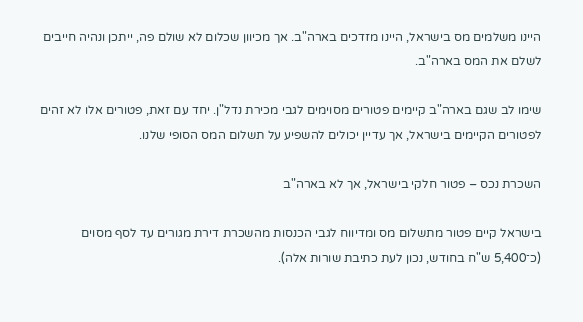היינו משלמים מס בישראל, היינו מזדכים בארה"ב. אך מכיוון שכלום לא שולם פה, ייתכן ונהיה חייבים לשלם את המס בארה"ב.

שימו לב שגם בארה"ב קיימים פטורים מסוימים לגבי מכירת נדל"ן. יחד עם זאת, פטורים אלו לא זהים לפטורים הקיימים בישראל, אך עדיין יכולים להשפיע על תשלום המס הסופי שלנו.

השכרת נכס – פטור חלקי בישראל, אך לא בארה"ב

בישראל קיים פטור מתשלום מס ומדיווח לגבי הכנסות מהשכרת דירת מגורים עד לסף מסוים (כ־5,400 ש"ח בחודש, נכון לעת כתיבת שורות אלה).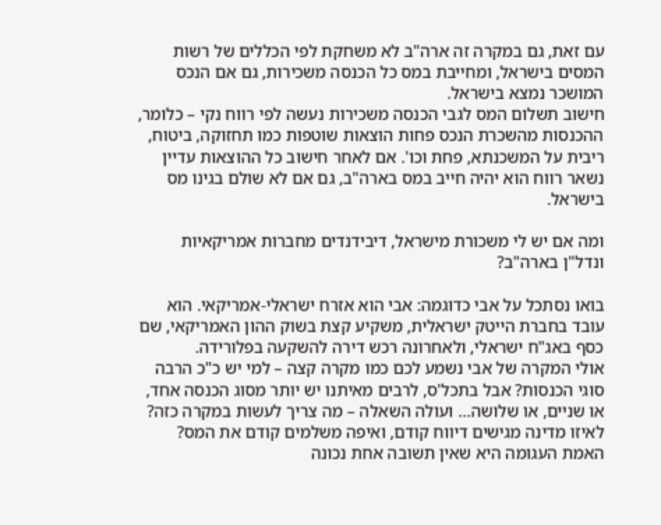עם זאת, גם במקרה זה ארה"ב לא משחקת לפי הכללים של רשות המסים בישראל, ומחייבת במס כל הכנסה משכירות, גם אם הנכס המושכר נמצא בישראל.
חישוב תשלום המס לגבי הכנסה משכירות נעשה לפי רווח נקי – כלומר, ההכנסות מהשכרת הנכס פחות הוצאות שוטפות כמו תחזוקה, ביטוח, ריבית על המשכנתא, פחת וכו'. אם לאחר חישוב כל ההוצאות עדיין נשאר רווח הוא יהיה חייב במס בארה"ב, גם אם לא שולם בגינו מס בישראל.

ומה אם יש לי משכורת מישראל, דיבידנדים מחברות אמריקאיות ונדל"ן בארה"ב?

בואו נסתכל על אבי כדוגמה: אבי הוא אזרח ישראלי-אמריקאי. הוא עובד בחברת הייטק ישראלית, משקיע קצת בשוק ההון האמריקאי, שם כסף באג"ח ישראלי, ולאחרונה רכש דירה להשקעה בפלורידה.
אולי המקרה של אבי נשמע לכם כמו מקרה קצה – למי יש כ"כ הרבה סוגי הכנסות? אבל בתכל'ס, לרבים מאיתנו יש יותר מסוג הכנסה אחד, או שניים, או שלושה… ועולה השאלה – מה צריך לעשות במקרה כזה? לאיזו מדינה מגישים דיווח קודם, ואיפה משלמים קודם את המס?
האמת העגומה היא שאין תשובה אחת נכונה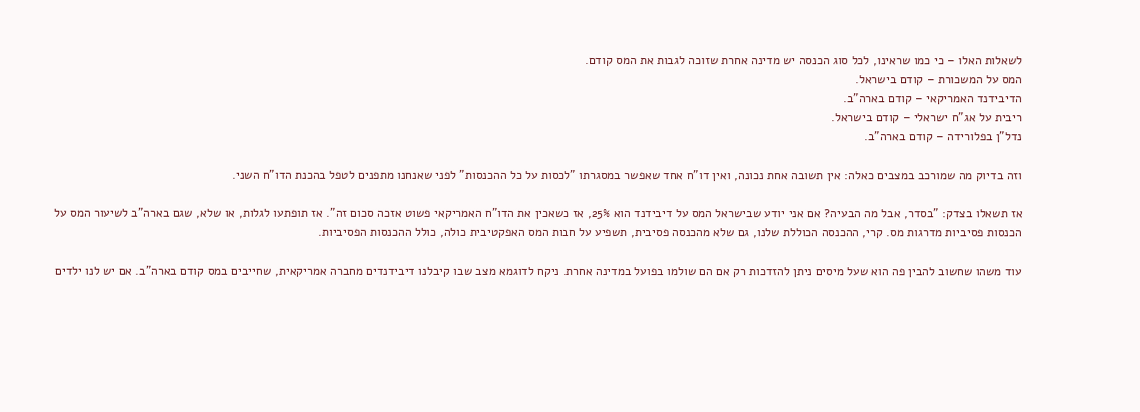לשאלות האלו – כי כמו שראינו, לכל סוג הכנסה יש מדינה אחרת שזוכה לגבות את המס קודם.
המס על המשכורת – קודם בישראל.
הדיבידנד האמריקאי – קודם בארה"ב.
ריבית על אג"ח ישראלי – קודם בישראל.
נדל"ן בפלורידה – קודם בארה"ב.

וזה בדיוק מה שמורכב במצבים כאלה: אין תשובה אחת נכונה, ואין דו"ח אחד שאפשר במסגרתו "לכסות על כל ההכנסות" לפני שאנחנו מתפנים לטפל בהכנת הדו"ח השני.

אז תשאלו בצדק: "בסדר, אבל מה הבעיה? אם אני יודע שבישראל המס על דיבידנד הוא 25%, אז כשאכין את הדו"ח האמריקאי פשוט אזכה סכום זה". אז תופתעו לגלות, או שלא, שגם בארה"ב לשיעור המס על הכנסות פסיביות מדרגות מס. קרי, ההכנסה הכוללת שלנו, גם שלא מהכנסה פסיבית, תשפיע על חבות המס האפקטיבית כולה, כולל ההכנסות הפסיביות.

עוד משהו שחשוב להבין פה הוא שעל מיסים ניתן להזדכות רק אם הם שולמו בפועל במדינה אחרת. ניקח לדוגמא מצב שבו קיבלנו דיבידנדים מחברה אמריקאית, שחייבים במס קודם בארה"ב. אם יש לנו ילדים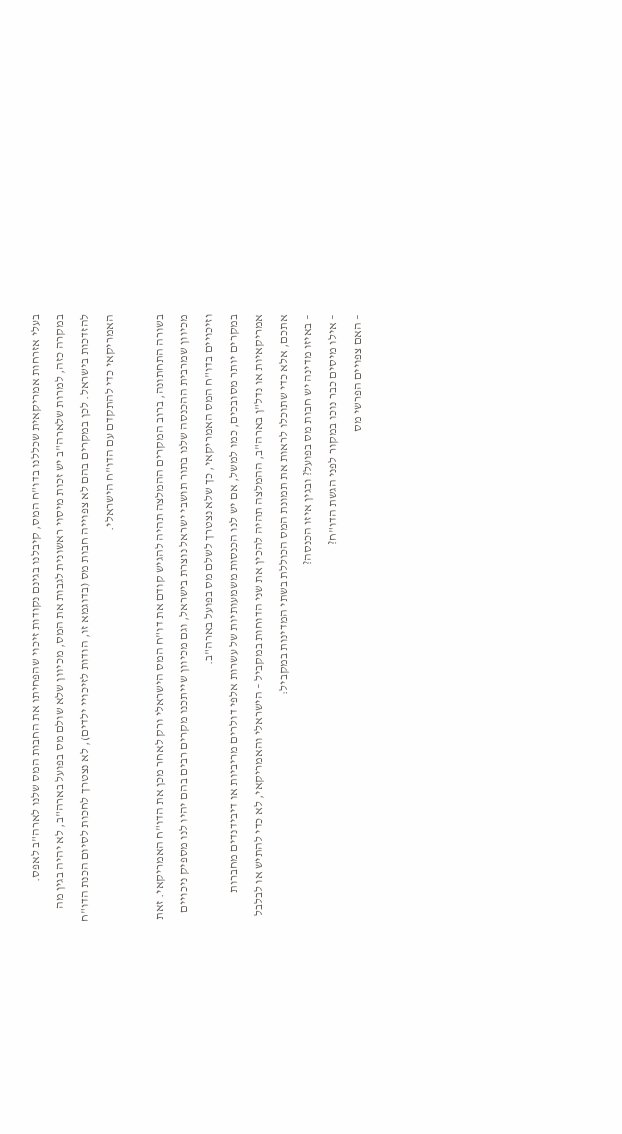בעלי אזרחות אמריקאית שכללנו בדו"ח המס, קיבלנו בגינם נקודות זיכוי שהפחיתו את החבות המס שלנו לארה"ב לאפס.
במקרה כזה, למרות שלארה"ב יש זכות מיסוי ראשונית לגבות את המס, מכיוון שלא שולם מס בפועל בארה"ב, לא יהיה בגין מה להזדכות בישראל. לכן במקרים בהם לא צפוייה חבות מס (בדוגמא זו, הודות לזיכויי ילדים), לא נצטרך לחכות לסיום הכנת הדו"ח האמריקאי כדי להתקדם עם הדו"ח הישראלי.

בשורה התחתונה, ברוב המקרים ההמלצה תהיה להגיש קודם את דו"ח המס הישראלי ורק לאחר מכן את הדו"ח האמריקאי. זאת מכיוון שמרבית ההכנסה שלנו בתור תושבי ישראל נוצרת בישראל, וגם מכיוון שייתכנו מקרים רבים בהם יהיו לנו מספיק ניכויים וזיכויים בדו"ח המס האמריקאי, כך שלא נצטרך לשלם מס בפועל בארה"ב.
במקרים יותר מסובכים, כמו למשל, אם יש לנו הכנסות משמעותיות של עשרות אלפי דולרים מריביות או דיבידנדים מחברות אמריקאיות או נדל"ן בארה"ב, ההמלצה תהיה להכין את שני הדוחות במקביל – הישראלי והאמריקאי, לא כדי להתיש או לבלבל אתכם, אלא כדי שתוכלו לראות את תמונת המס הכוללת בשתי המדינות במקביל:
– באיזו מדינה יש חבות מס בפועל? ובגין איזו הכנסה?
– אילו מיסים כבר נוכו במקור לפני הגשת הדו"ח?
– האם צפויים הפרשי מס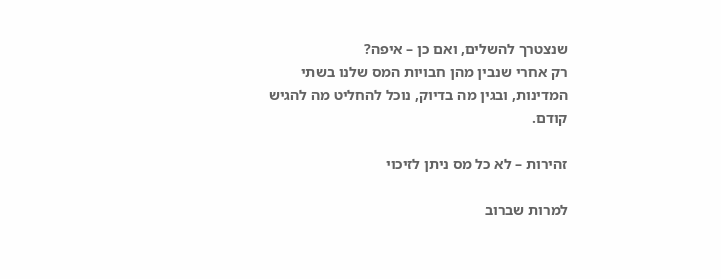שנצטרך להשלים, ואם כן – איפה?
רק אחרי שנבין מהן חבויות המס שלנו בשתי המדינות, ובגין מה בדיוק, נוכל להחליט מה להגיש קודם.

זהירות – לא כל מס ניתן לזיכוי

למרות שברוב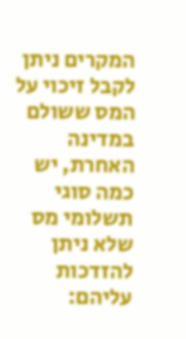המקרים ניתן לקבל זיכוי על המס ששולם במדינה האחרת, יש כמה סוגי תשלומי מס שלא ניתן להזדכות עליהם: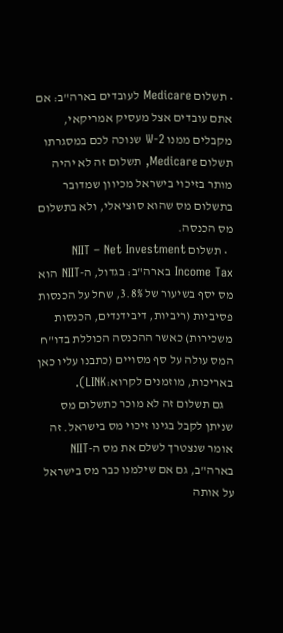• תשלום Medicare לעובדים בארה"ב: אם אתם עובדים אצל מעסיק אמריקאי, מקבלים ממנו W-2 שנוכה לכם במסגרתו תשלום Medicare, תשלום זה לא יהיה מותר בזיכוי בישראל מכיוון שמדובר בתשלום מס שהוא סוציאלי, ולא בתשלום מס הכנסה.
  • תשלום NIIT – Net Investment Income Tax בארה"ב: בגדול, ה-NIIT הוא מס יסף בשיעור של 3.8%, שחל על הכנסות פסיביות (ריביות, דיבידנדים, הכנסות משכירות) כאשר ההכנסה הכוללת בדו"ח המס עולה על סף מסויים (כתבנו עליו כאן באריכות, מוזמנים לקרוא:LINK).
    גם תשלום זה לא מוכר כתשלום מס שניתן לקבל בגינו זיכוי מס בישראל. זה אומר שנצטרך לשלם את מס ה-NIIT בארה"ב, גם אם שילמנו כבר מס בישראל על אותה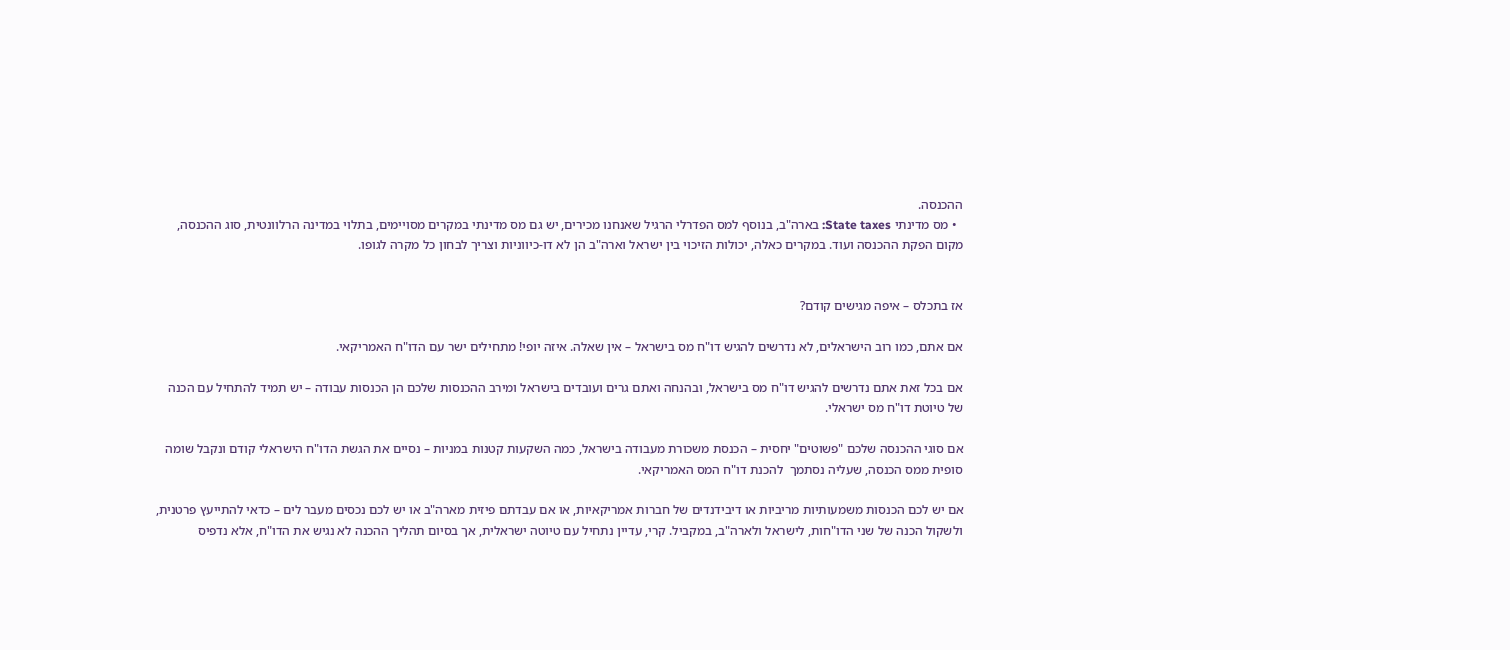ההכנסה.
  • מס מדינתי State taxes: בארה"ב, בנוסף למס הפדרלי הרגיל שאנחנו מכירים, יש גם מס מדינתי במקרים מסויימים, בתלוי במדינה הרלוונטית, סוג ההכנסה, מקום הפקת ההכנסה ועוד. במקרים כאלה, יכולות הזיכוי בין ישראל וארה"ב הן לא דו-כיווניות וצריך לבחון כל מקרה לגופו.


אז בתכלס – איפה מגישים קודם?

אם אתם, כמו רוב הישראלים, לא נדרשים להגיש דו"ח מס בישראל – אין שאלה. איזה יופי! מתחילים ישר עם הדו"ח האמריקאי.

אם בכל זאת אתם נדרשים להגיש דו"ח מס בישראל, ובהנחה ואתם גרים ועובדים בישראל ומירב ההכנסות שלכם הן הכנסות עבודה – יש תמיד להתחיל עם הכנה של טיוטת דו"ח מס ישראלי.

אם סוגי ההכנסה שלכם "פשוטים" יחסית – הכנסת משכורת מעבודה בישראל, כמה השקעות קטנות במניות – נסיים את הגשת הדו"ח הישראלי קודם ונקבל שומה סופית ממס הכנסה, שעליה נסתמך  להכנת דו"ח המס האמריקאי.

אם יש לכם הכנסות משמעותיות מריביות או דיבידנדים של חברות אמריקאיות, או אם עבדתם פיזית מארה"ב או יש לכם נכסים מעבר לים – כדאי להתייעץ פרטנית, ולשקול הכנה של שני הדו"חות, לישראל ולארה"ב, במקביל. קרי, עדיין נתחיל עם טיוטה ישראלית, אך בסיום תהליך ההכנה לא נגיש את הדו"ח, אלא נדפיס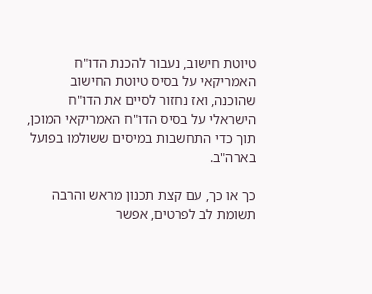טיוטת חישוב, נעבור להכנת הדו"ח האמריקאי על בסיס טיוטת החישוב שהוכנה, ואז נחזור לסיים את הדו"ח הישראלי על בסיס הדו"ח האמריקאי המוכן, תוך כדי התחשבות במיסים ששולמו בפועל בארה"ב.

כך או כך, עם קצת תכנון מראש והרבה תשומת לב לפרטים, אפשר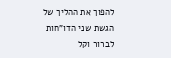להפוך את ההליך של הגשת שני הדו"חות לברור וקל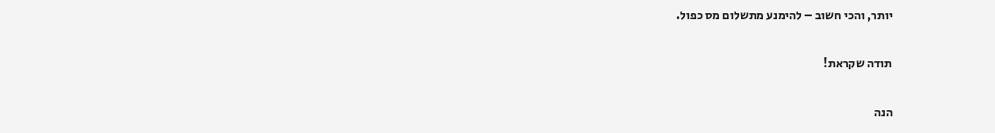יותר, והכי חשוב – להימנע מתשלום מס כפול.

תודה שקראת!

הנה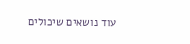עוד נושאים שיכולים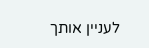לעניין אותך